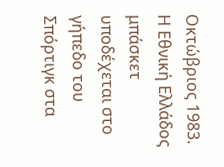Οκτώβριος 1983. Η Εθνική Ελλάδος μπάσκετ υποδέχεται στο γήπεδο του Σπόρτιγκ στα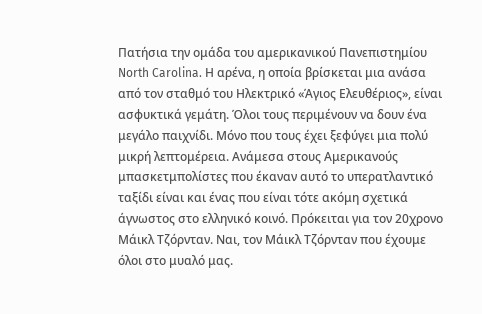Πατήσια την ομάδα του αμερικανικού Πανεπιστημίου North Carolina. Η αρένα, η οποία βρίσκεται μια ανάσα από τον σταθμό του Ηλεκτρικό «Άγιος Ελευθέριος», είναι ασφυκτικά γεμάτη. Όλοι τους περιμένουν να δουν ένα μεγάλο παιχνίδι. Μόνο που τους έχει ξεφύγει μια πολύ μικρή λεπτομέρεια. Ανάμεσα στους Αμερικανούς μπασκετμπολίστες που έκαναν αυτό το υπερατλαντικό ταξίδι είναι και ένας που είναι τότε ακόμη σχετικά άγνωστος στο ελληνικό κοινό. Πρόκειται για τον 20χρονο Μάικλ Τζόρνταν. Ναι, τον Μάικλ Τζόρνταν που έχουμε όλοι στο μυαλό μας.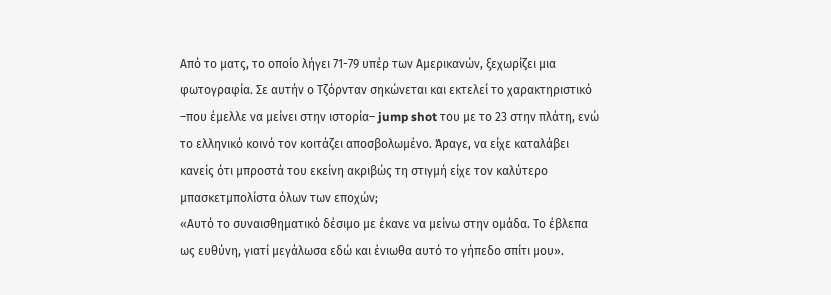Από το ματς, το οποίο λήγει 71-79 υπέρ των Αμερικανών, ξεχωρίζει μια φωτογραφία. Σε αυτήν ο Τζόρνταν σηκώνεται και εκτελεί το χαρακτηριστικό –που έμελλε να μείνει στην ιστορία– jump shot του με το 23 στην πλάτη, ενώ το ελληνικό κοινό τον κοιτάζει αποσβολωμένο. Άραγε, να είχε καταλάβει κανείς ότι μπροστά του εκείνη ακριβώς τη στιγμή είχε τον καλύτερο μπασκετμπολίστα όλων των εποχών;
«Αυτό το συναισθηματικό δέσιμο με έκανε να μείνω στην ομάδα. Το έβλεπα ως ευθύνη, γιατί μεγάλωσα εδώ και ένιωθα αυτό το γήπεδο σπίτι μου».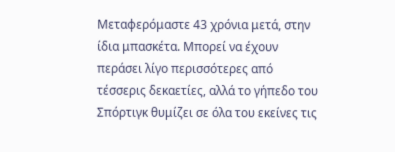Μεταφερόμαστε 43 χρόνια μετά, στην ίδια μπασκέτα. Μπορεί να έχουν περάσει λίγο περισσότερες από τέσσερις δεκαετίες, αλλά το γήπεδο του Σπόρτιγκ θυμίζει σε όλα του εκείνες τις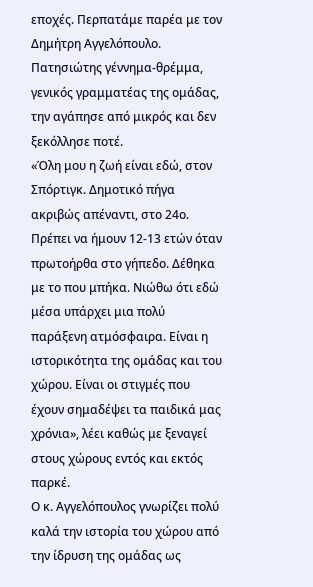εποχές. Περπατάμε παρέα με τον Δημήτρη Αγγελόπουλο. Πατησιώτης γέννημα-θρέμμα, γενικός γραμματέας της ομάδας, την αγάπησε από μικρός και δεν ξεκόλλησε ποτέ.
«Όλη μου η ζωή είναι εδώ, στον Σπόρτιγκ. Δημοτικό πήγα ακριβώς απέναντι, στο 24ο. Πρέπει να ήμουν 12-13 ετών όταν πρωτοήρθα στο γήπεδο. Δέθηκα με το που μπήκα. Νιώθω ότι εδώ μέσα υπάρχει μια πολύ παράξενη ατμόσφαιρα. Είναι η ιστορικότητα της ομάδας και του χώρου. Είναι οι στιγμές που έχουν σημαδέψει τα παιδικά μας χρόνια», λέει καθώς με ξεναγεί στους χώρους εντός και εκτός παρκέ.
Ο κ. Αγγελόπουλος γνωρίζει πολύ καλά την ιστορία του χώρου από την ίδρυση της ομάδας ως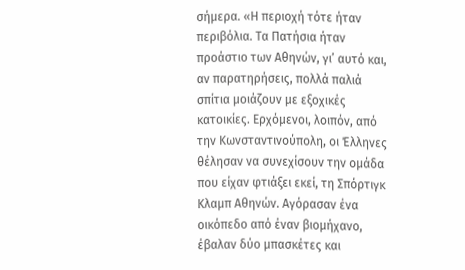σήμερα. «Η περιοχή τότε ήταν περιβόλια. Τα Πατήσια ήταν προάστιο των Αθηνών, γι’ αυτό και, αν παρατηρήσεις, πολλά παλιά σπίτια μοιάζουν με εξοχικές κατοικίες. Ερχόμενοι, λοιπόν, από την Κωνσταντινούπολη, οι Έλληνες θέλησαν να συνεχίσουν την ομάδα που είχαν φτιάξει εκεί, τη Σπόρτιγκ Κλαμπ Αθηνών. Αγόρασαν ένα οικόπεδο από έναν βιομήχανο, έβαλαν δύο μπασκέτες και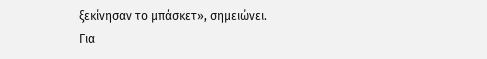ξεκίνησαν το μπάσκετ», σημειώνει.
Για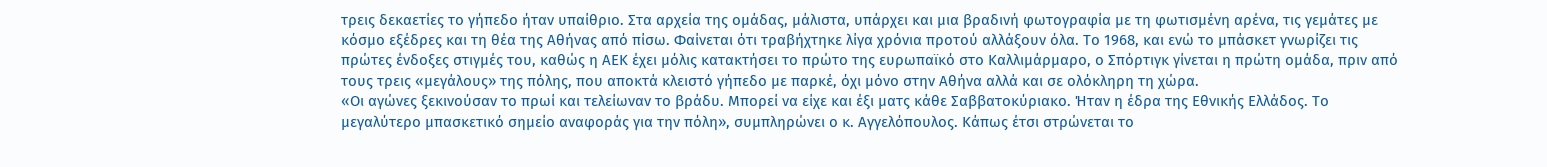τρεις δεκαετίες το γήπεδο ήταν υπαίθριο. Στα αρχεία της ομάδας, μάλιστα, υπάρχει και μια βραδινή φωτογραφία με τη φωτισμένη αρένα, τις γεμάτες με κόσμο εξέδρες και τη θέα της Αθήνας από πίσω. Φαίνεται ότι τραβήχτηκε λίγα χρόνια προτού αλλάξουν όλα. Το 1968, και ενώ το μπάσκετ γνωρίζει τις πρώτες ένδοξες στιγμές του, καθώς η ΑΕΚ έχει μόλις κατακτήσει το πρώτο της ευρωπαϊκό στο Καλλιμάρμαρο, ο Σπόρτιγκ γίνεται η πρώτη ομάδα, πριν από τους τρεις «μεγάλους» της πόλης, που αποκτά κλειστό γήπεδο με παρκέ, όχι μόνο στην Αθήνα αλλά και σε ολόκληρη τη χώρα.
«Οι αγώνες ξεκινούσαν το πρωί και τελείωναν το βράδυ. Μπορεί να είχε και έξι ματς κάθε Σαββατοκύριακο. Ήταν η έδρα της Εθνικής Ελλάδος. Το μεγαλύτερο μπασκετικό σημείο αναφοράς για την πόλη», συμπληρώνει ο κ. Αγγελόπουλος. Κάπως έτσι στρώνεται το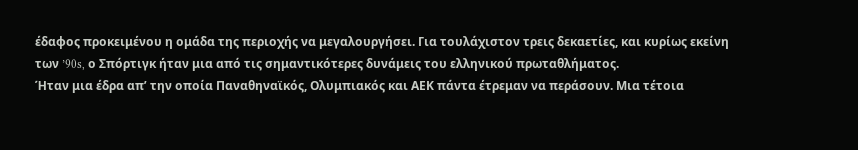έδαφος προκειμένου η ομάδα της περιοχής να μεγαλουργήσει. Για τουλάχιστον τρεις δεκαετίες, και κυρίως εκείνη των ’90s, ο Σπόρτιγκ ήταν μια από τις σημαντικότερες δυνάμεις του ελληνικού πρωταθλήματος.
Ήταν μια έδρα απ’ την οποία Παναθηναϊκός, Ολυμπιακός και ΑΕΚ πάντα έτρεμαν να περάσουν. Μια τέτοια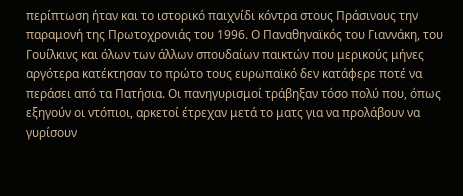περίπτωση ήταν και το ιστορικό παιχνίδι κόντρα στους Πράσινους την παραμονή της Πρωτοχρονιάς του 1996. Ο Παναθηναϊκός του Γιαννάκη, του Γουίλκινς και όλων των άλλων σπουδαίων παικτών που μερικούς μήνες αργότερα κατέκτησαν το πρώτο τους ευρωπαϊκό δεν κατάφερε ποτέ να περάσει από τα Πατήσια. Οι πανηγυρισμοί τράβηξαν τόσο πολύ που, όπως εξηγούν οι ντόπιοι, αρκετοί έτρεχαν μετά το ματς για να προλάβουν να γυρίσουν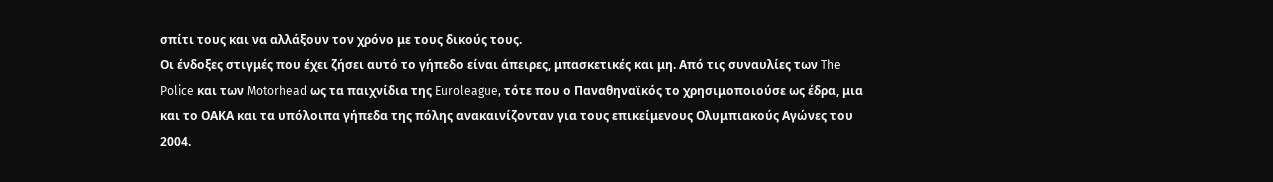σπίτι τους και να αλλάξουν τον χρόνο με τους δικούς τους.
Οι ένδοξες στιγμές που έχει ζήσει αυτό το γήπεδο είναι άπειρες, μπασκετικές και μη. Από τις συναυλίες των The Police και των Motorhead ως τα παιχνίδια της Euroleague, τότε που ο Παναθηναϊκός το χρησιμοποιούσε ως έδρα, μια και το ΟΑΚΑ και τα υπόλοιπα γήπεδα της πόλης ανακαινίζονταν για τους επικείμενους Ολυμπιακούς Αγώνες του 2004.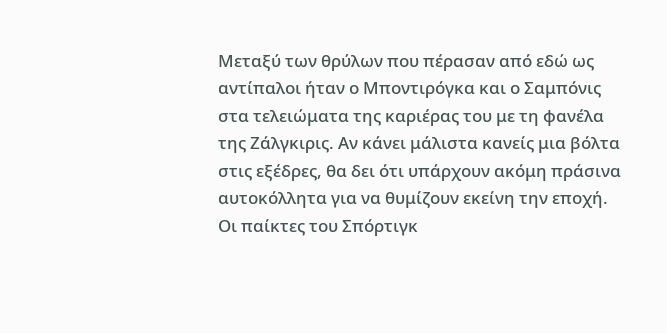Μεταξύ των θρύλων που πέρασαν από εδώ ως αντίπαλοι ήταν ο Μποντιρόγκα και ο Σαμπόνις στα τελειώματα της καριέρας του με τη φανέλα της Ζάλγκιρις. Αν κάνει μάλιστα κανείς μια βόλτα στις εξέδρες, θα δει ότι υπάρχουν ακόμη πράσινα αυτοκόλλητα για να θυμίζουν εκείνη την εποχή.
Οι παίκτες του Σπόρτιγκ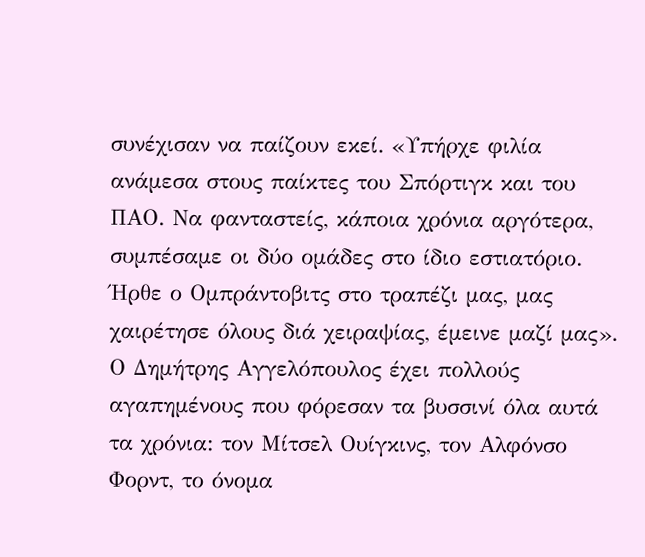συνέχισαν να παίζουν εκεί. «Υπήρχε φιλία ανάμεσα στους παίκτες του Σπόρτιγκ και του ΠΑΟ. Να φανταστείς, κάποια χρόνια αργότερα, συμπέσαμε οι δύο ομάδες στο ίδιο εστιατόριο. Ήρθε ο Ομπράντοβιτς στο τραπέζι μας, μας χαιρέτησε όλους διά χειραψίας, έμεινε μαζί μας».
Ο Δημήτρης Αγγελόπουλος έχει πολλούς αγαπημένους που φόρεσαν τα βυσσινί όλα αυτά τα χρόνια: τον Μίτσελ Ουίγκινς, τον Αλφόνσο Φορντ, το όνομα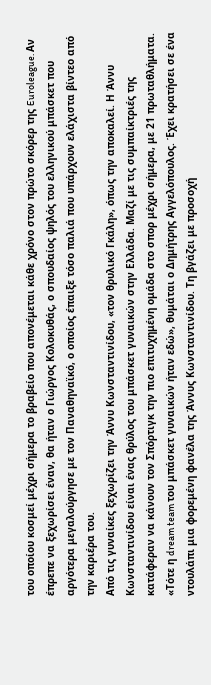του οποίου κοσμεί μέχρι σήμερα το βραβείο που απονέμεται κάθε χρόνο στον πρώτο σκόρερ της Euroleague. Αν έπρεπε να ξεχωρίσει έναν, θα ήταν ο Γιώργος Κολοκυθάς, ο σπουδαίος ψηλός του ελληνικού μπάσκετ που αργότερα μεγαλούργησε με τον Παναθηναϊκό, ο οποίος έπαιξε τόσο παλιά που υπάρχουν ελάχιστα βίντεο από την καριέρα του.
Από τις γυναίκες ξεχωρίζει την Άννυ Κωνσταντινίδου, «τον θρυλικό Γκάλη», όπως την αποκαλεί. Η Άννυ Κωνσταντινίδου είναι ένας θρύλος του μπάσκετ γυναικών στην Ελλάδα. Μαζί με τις συμπαίκτριές της κατάφεραν να κάνουν τον Σπόρτιγκ την πιο επιτυχημένη ομάδα στο σπορ μέχρι σήμερα, με 21 πρωταθλήματα. «Τότε η dream team του μπάσκετ γυναικών ήταν εδώ», θυμάται ο Δημήτρης Αγγελόπουλος. Έχει κρατήσει σε ένα ντουλάπι μια φορεμένη φανέλα της Άννυς Κωνσταντινίδου. Τη βγάζει με προσοχή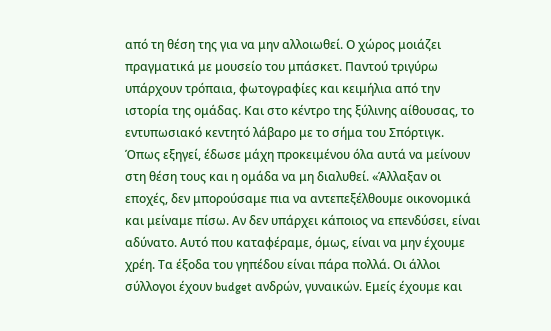από τη θέση της για να μην αλλοιωθεί. Ο χώρος μοιάζει πραγματικά με μουσείο του μπάσκετ. Παντού τριγύρω υπάρχουν τρόπαια, φωτογραφίες και κειμήλια από την ιστορία της ομάδας. Και στο κέντρο της ξύλινης αίθουσας, το εντυπωσιακό κεντητό λάβαρο με το σήμα του Σπόρτιγκ.
Όπως εξηγεί, έδωσε μάχη προκειμένου όλα αυτά να μείνουν στη θέση τους και η ομάδα να μη διαλυθεί. «Άλλαξαν οι εποχές, δεν μπορούσαμε πια να αντεπεξέλθουμε οικονομικά και μείναμε πίσω. Αν δεν υπάρχει κάποιος να επενδύσει, είναι αδύνατο. Αυτό που καταφέραμε, όμως, είναι να μην έχουμε χρέη. Τα έξοδα του γηπέδου είναι πάρα πολλά. Οι άλλοι σύλλογοι έχουν budget ανδρών, γυναικών. Εμείς έχουμε και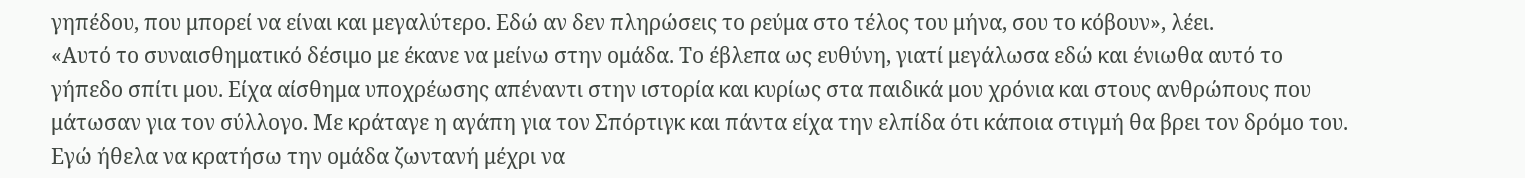γηπέδου, που μπορεί να είναι και μεγαλύτερο. Εδώ αν δεν πληρώσεις το ρεύμα στο τέλος του μήνα, σου το κόβουν», λέει.
«Αυτό το συναισθηματικό δέσιμο με έκανε να μείνω στην ομάδα. Το έβλεπα ως ευθύνη, γιατί μεγάλωσα εδώ και ένιωθα αυτό το γήπεδο σπίτι μου. Είχα αίσθημα υποχρέωσης απέναντι στην ιστορία και κυρίως στα παιδικά μου χρόνια και στους ανθρώπους που μάτωσαν για τον σύλλογο. Με κράταγε η αγάπη για τον Σπόρτιγκ και πάντα είχα την ελπίδα ότι κάποια στιγμή θα βρει τον δρόμο του. Εγώ ήθελα να κρατήσω την ομάδα ζωντανή μέχρι να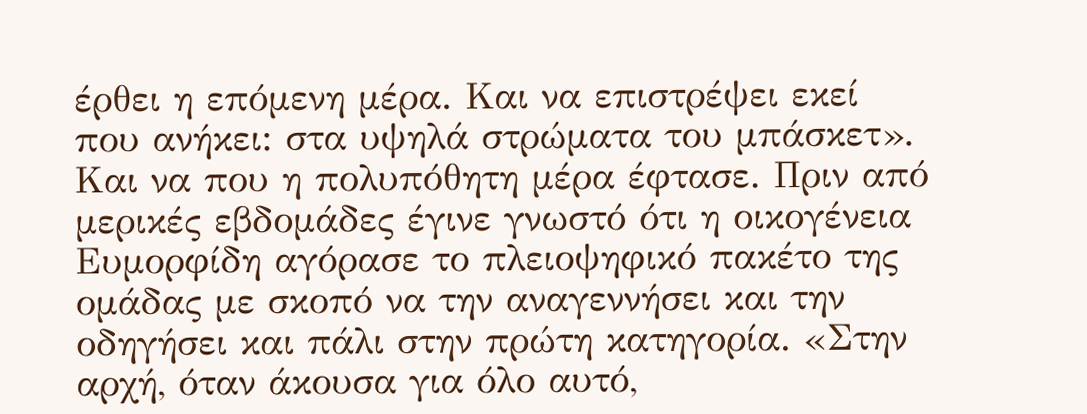έρθει η επόμενη μέρα. Και να επιστρέψει εκεί που ανήκει: στα υψηλά στρώματα του μπάσκετ».
Και να που η πολυπόθητη μέρα έφτασε. Πριν από μερικές εβδομάδες έγινε γνωστό ότι η οικογένεια Ευμορφίδη αγόρασε το πλειοψηφικό πακέτο της ομάδας με σκοπό να την αναγεννήσει και την οδηγήσει και πάλι στην πρώτη κατηγορία. «Στην αρχή, όταν άκουσα για όλο αυτό,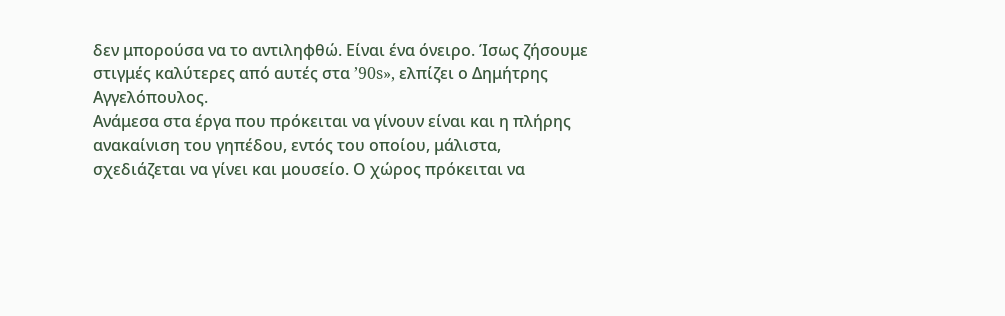δεν μπορούσα να το αντιληφθώ. Είναι ένα όνειρο. Ίσως ζήσουμε στιγμές καλύτερες από αυτές στα ’90s», ελπίζει ο Δημήτρης Αγγελόπουλος.
Ανάμεσα στα έργα που πρόκειται να γίνουν είναι και η πλήρης ανακαίνιση του γηπέδου, εντός του οποίου, μάλιστα, σχεδιάζεται να γίνει και μουσείο. Ο χώρος πρόκειται να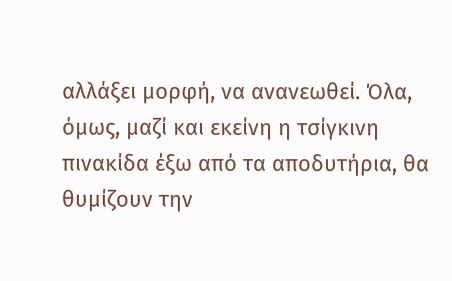αλλάξει μορφή, να ανανεωθεί. Όλα, όμως, μαζί και εκείνη η τσίγκινη πινακίδα έξω από τα αποδυτήρια, θα θυμίζoυν την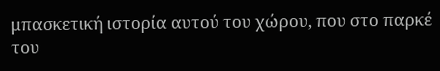μπασκετική ιστορία αυτού του χώρου, που στο παρκέ του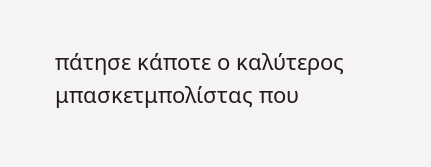πάτησε κάποτε ο καλύτερος μπασκετμπολίστας που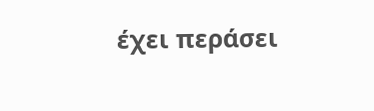έχει περάσει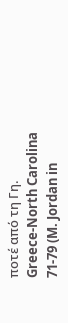ποτέ από τη Γη.
Greece-North Carolina 71-79 (M. Jordan in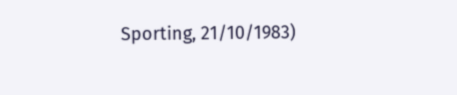Sporting, 21/10/1983)